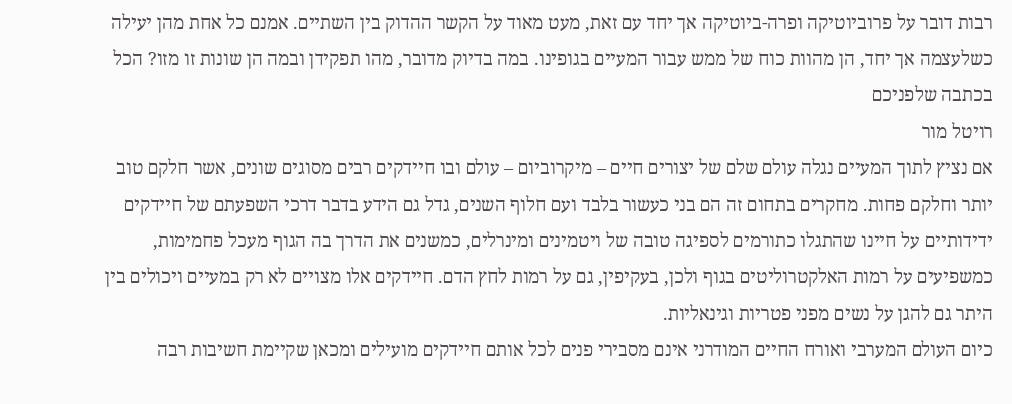רבות דובר על פרוביוטיקה ופרה-ביוטיקה אך יחד עם זאת, מעט מאוד על הקשר ההדוק בין השתיים. אמנם כל אחת מהן יעילה כשלעצמה אך יחד, הן מהוות כוח של ממש עבור המעיים בגופינו. במה בדיוק מדובר, מהו תפקידן ובמה הן שונות זו מזו? הכל בכתבה שלפניכם
רויטל מור
אם נציץ לתוך המעיים נגלה עולם שלם של יצורים חיים – מיקרוביום – עולם ובו חיידקים רבים מסוגים שונים, אשר חלקם טוב יותר וחלקם פחות. מחקרים בתחום זה הם בני כעשור בלבד ועם חלוף השנים, גדל גם הידע בדבר דרכי השפעתם של חיידקים ידידותיים על חיינו שהתגלו כתורמים לספיגה טובה של ויטמינים ומינרלים, כמשנים את הדרך בה הגוף מעכל פחמימות, כמשפיעים על רמות האלקטרוליטים בגוף ולכן, בעקיפין, גם על רמות לחץ הדם. חיידקים אלו מצויים לא רק במעיים ויכולים בין היתר גם להגן על נשים מפני פטריות וגינאליות.
כיום העולם המערבי ואורח החיים המודרני אינם מסבירי פנים לכל אותם חיידקים מועילים ומכאן שקיימת חשיבות רבה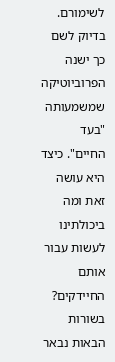לשימורם. בדיוק לשם כך ישנה הפרוביוטיקה שמשמעותה "בעד החיים". כיצד היא עושה זאת ומה ביכולתינו לעשות עבור אותם החיידקים? בשורות הבאות נבאר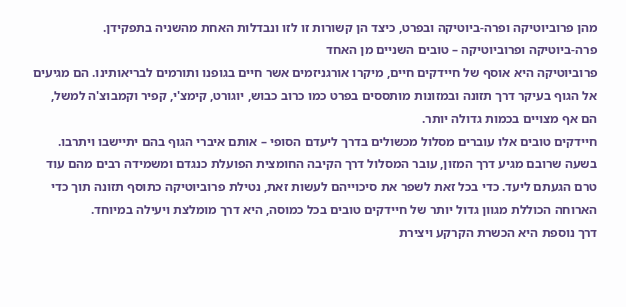מהן פרוביוטיקה ופרה-ביוטיקה ובפרט, כיצד הן קשורות זו לזו ונבדלות האחת מהשניה בתפקידן.
פרה-ביוטיקה ופרוביוטיקה – טובים השניים מן האחד
פרוביוטיקה היא אוסף של חיידקים חיים, מיקרו אורגניזמים אשר חיים בגופנו ותורמים לבריאותינו. הם מגיעים אל הגוף בעיקר דרך תזונה ובמזונות מותססים בפרט כמו כרוב כבוש, יוגורט, קימצ'י, קפיר וקמבוצ'ה למשל, הם אף מצויים בכמות גדולה יותר.
חיידקים טובים אלו עוברים מסלול מכשולים בדרך ליעדם הסופי – אותם איברי הגוף בהם יתיישבו ויתרבו. בשעה שרובם מגיע דרך המזון, עובר המסלול דרך הקיבה החומצית הפועלת כנגדם ומשמידה רבים מהם עוד טרם הגעתם ליעד. כדי בכל זאת לשפר את סיכוייהם לעשות זאת, נטילת פרוביוטיקה כתוסף תזונה תוך כדי הארוחה הכוללת מגוון גדול יותר של חיידקים טובים בכל כמוסה, היא דרך מומלצת ויעילה במיוחד.
דרך נוספת היא הכשרת הקרקע ויצירת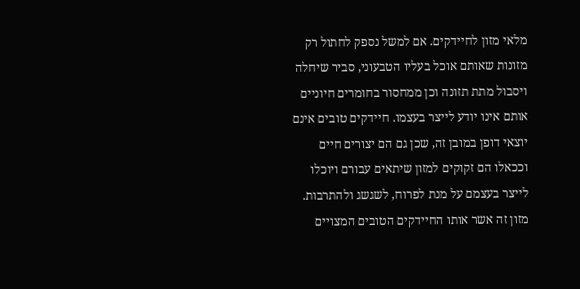מלאי מזון לחיידקים. אם למשל נספק לחתול רק מזונות שאותם אוכל בעליו הטבעוני, סביר שיחלה ויסבול מתת תזונה וכן ממחסור בחומרים חיוניים אותם אינו יודע לייצר בעצמו. חיידקים טובים אינם יוצאי דופן במובן זה, שכן גם הם יצורים חיים וככאלו הם זקוקים למזון שיתאים עבורם ויוכלו לייצר בעצמם על מנת לפרוח, לשגשג ולהתרבות. מזון זה אשר אותו החיידקים הטובים המצויים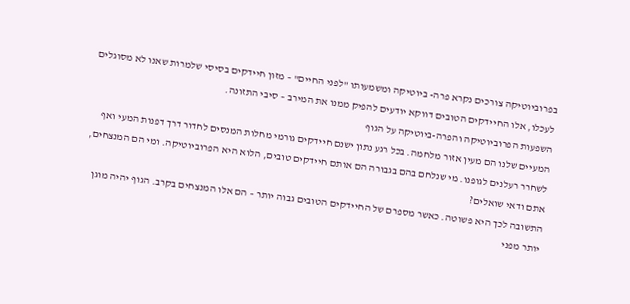בפרוביוטיקה צורכים נקרא פרה- ביוטיקה ומשמעותו "לפני החיים" – מזון חיידקים בסיסי שלמרות שאנו לא מסוגלים לעכלו, אלו החיידקים הטובים דווקא יודעים להפיק ממנו את המירב – סיבי התזונה.
השפעות הפרוביוטיקה והפרה-ביוטיקה על הגוף
המעיים שלנו הם מעין אזור מלחמה. בכל רגע נתון ישנם חיידקים גורמי מחלות המנסים לחדור דרך דפנות המעי ואף לשחרר רעלנים לגופנו. מי שנלחם בהם בגבורה הם אותם חיידקים טובים, הלוא היא הפרוביוטיקה. ומי הם המנצחים, אתם ודאי שואלים?
התשובה לכך היא פשוטה. כאשר מספרם של החיידקים הטובים גבוה יותר – הם אלו המנצחים בקרב. הגוף יהיה מוגן יותר מפני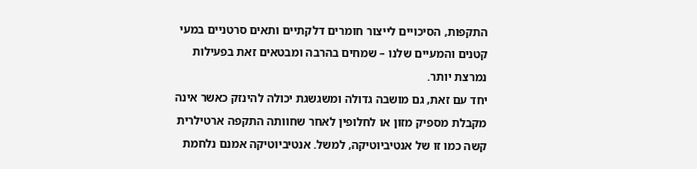התקפות, הסיכויים לייצור חומרים דלקתיים ותאים סרטניים במעי קטנים והמעיים שלנו – שמחים בהרבה ומבטאים זאת בפעילות נמרצת יותר.
יחד עם זאת, גם מושבה גדולה ומשגשגת יכולה להינזק כאשר אינה מקבלת מספיק מזון או לחלופין לאחר שחוותה התקפה ארטילרית קשה כמו זו של אנטיביוטיקה, למשל. אנטיביוטיקה אמנם נלחמת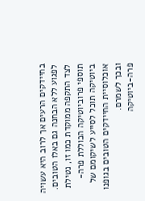בחיידקים הרעים אך לרוב היא עשויה לפגוע ללא הבחנה גם באלו הטובים. לצד התקפה ממוקדת כמו זו, נטילת תוספי פרוביוטיקה הכוללת פרה-ביוטיקה תוכל לסייע לשיקומם של אוכלוסיית החיידקים הטובים בגופנו ובכך לשמרם.
פרה-ביוטיקה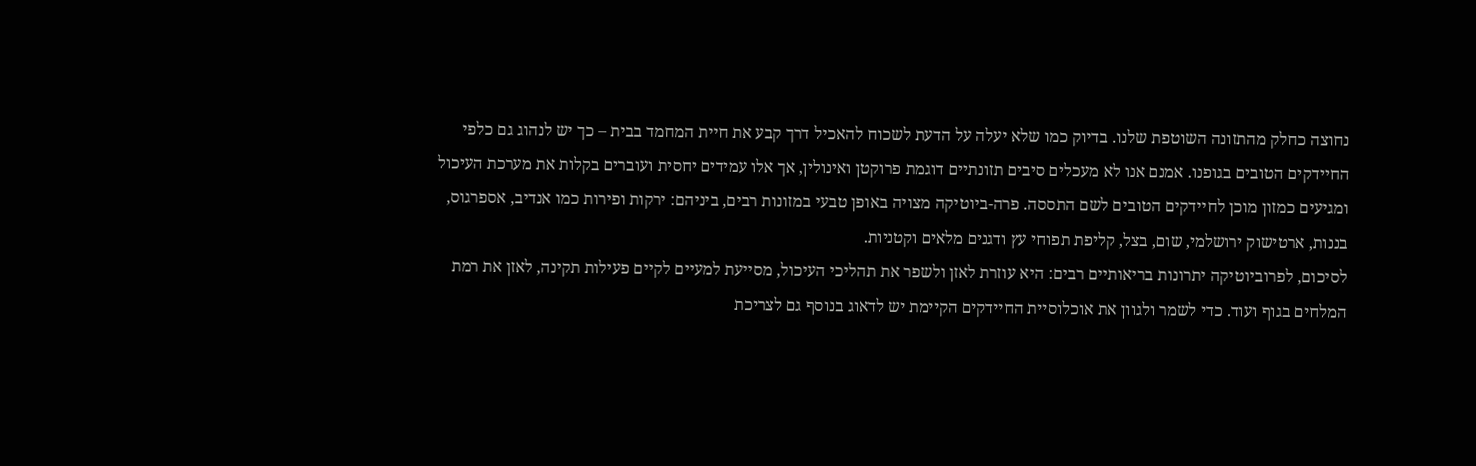נחוצה כחלק מהתזונה השוטפת שלנו. בדיוק כמו שלא יעלה על הדעת לשכוח להאכיל דרך קבע את חיית המחמד בבית – כך יש לנהוג גם כלפי החיידקים הטובים בגופנו. אמנם אנו לא מעכלים סיבים תזונתיים דוגמת פרוקטן ואינולין, אך אלו עמידים יחסית ועוברים בקלות את מערכת העיכול ומגיעים כמזון מוכן לחיידקים הטובים לשם התססה. פרה-ביוטיקה מצויה באופן טבעי במזונות רבים, ביניהם: ירקות ופירות כמו אנדיב, אספרגוס, בננות, ארטישוק ירושלמי, שום, בצל, קליפת תפוחי עץ ודגנים מלאים וקטניות.
לסיכום, לפרוביוטיקה יתרונות בריאותיים רבים: היא עוזרת לאזן ולשפר את תהליכי העיכול, מסייעת למעיים לקיים פעילות תקינה, לאזן את רמת המלחים בגוף ועוד. כדי לשמר ולגוון את אוכלוסיית החיידקים הקיימת יש לדאוג בנוסף גם לצריכת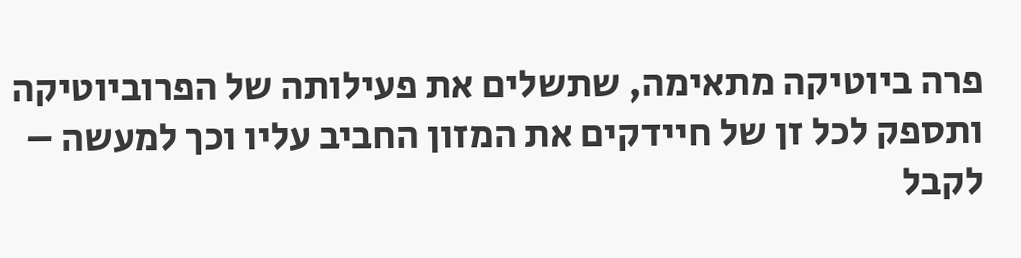פרה ביוטיקה מתאימה, שתשלים את פעילותה של הפרוביוטיקה ותספק לכל זן של חיידקים את המזון החביב עליו וכך למעשה – לקבל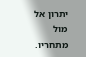יתרון אל מול מתחריו.